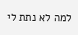למה לא נתת לי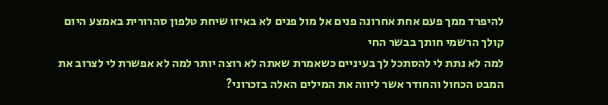להיפרד ממך פעם אחת אחרונה פנים אל מול פנים לא באיזו שיחת טלפון סהרורית באמצע היום קולך הרשמי חותך בבשר החי
למה לא נתת לי להסתכל לך בעיניים כשאמרת שאתה לא רוצה יותר למה לא אפשרת לי לצרוב את המבט הכחול והחודר אשר ליווה את המילים האלה בזכרוני?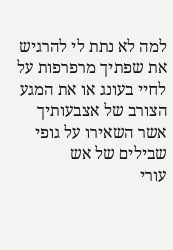למה לא נתת לי להרגיש את שפתיך מרפרפות על לחיי בעונג או את המגע הצורב של אצבעותיך אשר השאירו על גופי שבילים של אש
עורי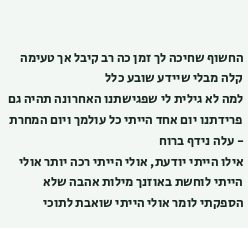החשוף שחיכה לך זמן כה רב קיבל אך טעימה קלה מבלי שיידע שובע כלל
למה לא גילית לי שפגישתנו האחרונה תהיה גם פרידתנו יום אחד הייתי כל עולמך ויום המחרת - עלה נידף ברוח
אילו הייתי יודעת, אולי הייתי רכה יותר אולי הייתי לוחשת באוזנך מילות אהבה שלא הספקתי לומר אולי הייתי שואבת לתוכי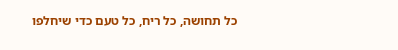כל תחושה, כל ריח, כל טעם כדי שיחלפו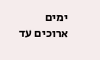ימים ארוכים עד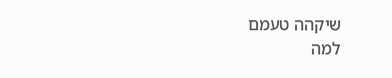שיקהה טעמם
למה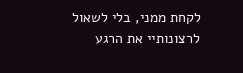לקחת ממני, בלי לשאול לרצונותיי את הרגע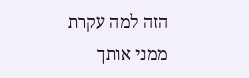הזה למה עקרת ממני אותך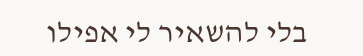בלי להשאיר לי אפילו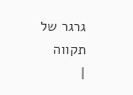גרגר של תקווה
|